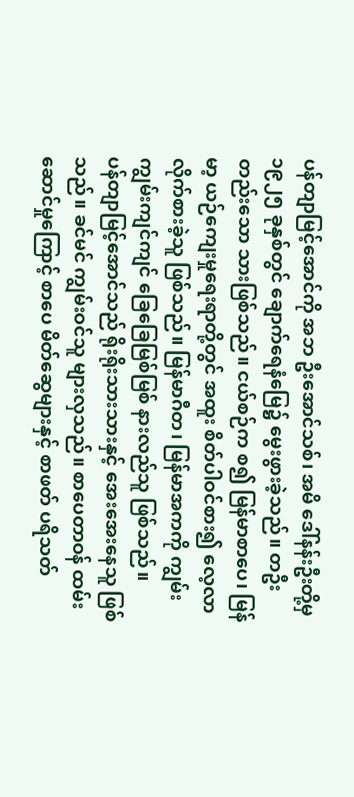ပန်တျာမြင့်အောင်ကို အဘ ဦးအောင်သစ်၊ အမိ ဒေါ်နန်းဦးတို့မှ ၁၉၂၅ ခုနှစ်တွင် ချောက်ရေနံမြေ၌ မွေးဖွားခဲ့သည်။ တဦးတည်းသော သားဖြစ်သည်။ ငယ်စဉ်က စ၍ မြန်မာစာပေ၊ မြန်မာ့ ယဉ်ကျေးမှုရေးရာတို့တွင် အထူး စိတ်ပါဝင်စား၍ လေ့လာ လိုက်စားခဲ့သူ ဖြစ်သည်။ မြန်မာဂီတ၊ မြန်မာအကကို ကျွမ်းကျွမ်းကျင်ကျင် ခြေခြေမြစ်မြစ် နားလည်သူ ဖြစ်သည်။
ပန်တျာမြင့်အောင်သည် ရိုးရိုးသားသားနှင့် အေးအေးနေသူ ဖြစ်သည်။ ခင်မင် ကျွမ်းဝင်သူ များလှသည်။ စာပေတာဝန် ထမ်းဆောင်မှုကြောင့် စာပေ မိတ်ဆွေများနှင့် စာဖတ် ပရိသတ်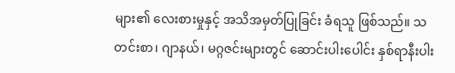များ၏ လေးစားမှုနှင့် အသိအမှတ်ပြုခြင်း ခံရသူ ဖြစ်သည်။ သတင်းစာ၊ ဂျာနယ်၊ မဂ္ဂဇင်းများတွင် ဆောင်းပါးပေါင်း နှစ်ရာနီးပါး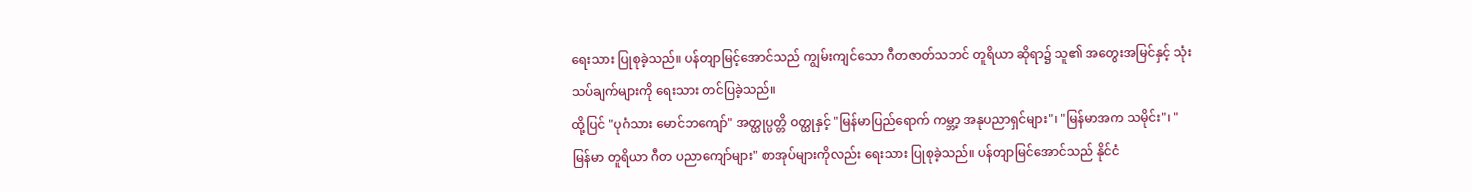ရေးသား ပြုစုခဲ့သည်။ ပန်တျာမြင့်အောင်သည် ကျွမ်းကျင်သော ဂီတဇာတ်သဘင် တူရိယာ ဆိုရာ၌ သူ၏ အတွေးအမြင်နှင့် သုံးသပ်ချက်များကို ရေးသား တင်ပြခဲ့သည်။
ထို့ပြင် "ပုဂံသား မောင်ဘကျော်" အတ္ထုပ္ပတ္တိ ဝတ္ထုနှင့် "မြန်မာပြည်ရောက် ကမ္ဘာ့ အနုပညာရှင်များ"၊ "မြန်မာအက သမိုင်း"၊ "မြန်မာ တူရိယာ ဂီတ ပညာကျော်များ" စာအုပ်များကိုလည်း ရေးသား ပြုစုခဲ့သည်။ ပန်တျာမြင်အောင်သည် နိုင်ငံ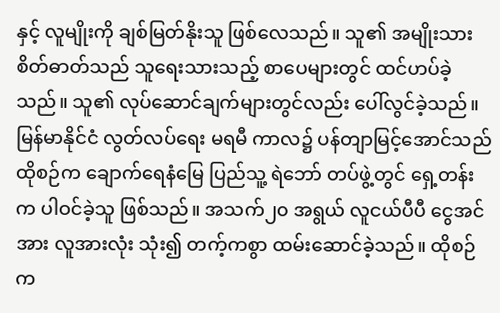နှင့် လူမျိုးကို ချစ်မြတ်နိုးသူ ဖြစ်လေသည်။ သူ၏ အမျိုးသား စိတ်ဓာတ်သည် သူရေးသားသည့် စာပေများတွင် ထင်ဟပ်ခဲ့သည်။ သူ၏ လုပ်ဆောင်ချက်များတွင်လည်း ပေါ်လွင်ခဲ့သည်။
မြန်မာနိုင်ငံ လွတ်လပ်ရေး မရမီ ကာလ၌ ပန်တျာမြင့်အောင်သည် ထိုစဉ်က ချောက်ရေနံမြေ ပြည်သူ့ ရဲဘော် တပ်ဖွဲ့တွင် ရှေ့တန်းက ပါဝင်ခဲ့သူ ဖြစ်သည်။ အသက်၂၀ အရွယ် လူငယ်ပီပီ ငွေအင်အား လူအားလုံး သုံး၍ တက့်ကစွာ ထမ်းဆောင်ခဲ့သည်။ ထိုစဉ်က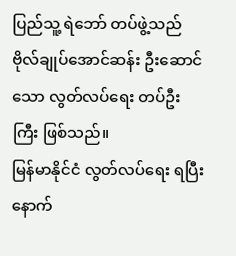ပြည်သူ့ ရဲဘော် တပ်ဖွဲ့သည် ဗိုလ်ချုပ်အောင်ဆန်း ဦးဆောင်သော လွတ်လပ်ရေး တပ်ဦးကြီး ဖြစ်သည်။
မြန်မာနိုင်ငံ လွတ်လပ်ရေး ရပြီး နောက်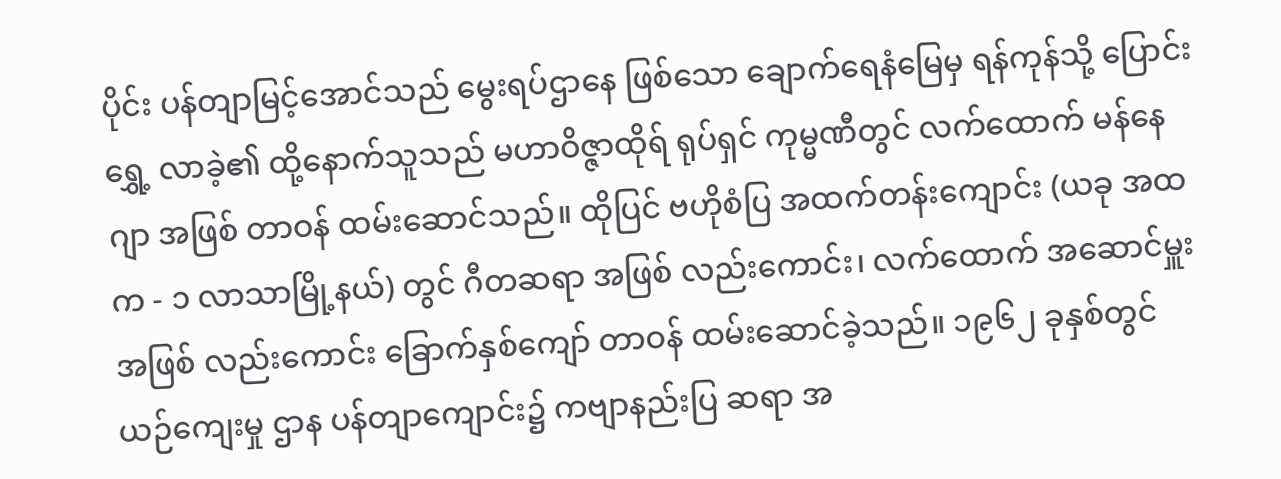ပိုင်း ပန်တျာမြင့်အောင်သည် မွေးရပ်ဌာနေ ဖြစ်သော ချောက်ရေနံမြေမှ ရန်ကုန်သို့ ပြောင်းရွှေ့ လာခဲ့၏ ထို့နောက်သူသည် မဟာဝိဇ္ဇာထိုရ် ရုပ်ရှင် ကုမ္မဏီတွင် လက်ထောက် မန်နေဂျာ အဖြစ် တာဝန် ထမ်းဆောင်သည်။ ထိုပြင် ဗဟိုစံပြ အထက်တန်းကျောင်း (ယခု အထက - ၁ လာသာမြို့နယ်) တွင် ဂီတဆရာ အဖြစ် လည်းကောင်း၊ လက်ထောက် အဆောင်မှူး အဖြစ် လည်းကောင်း ခြောက်နှစ်ကျော် တာဝန် ထမ်းဆောင်ခဲ့သည်။ ၁၉၆၂ ခုနှစ်တွင် ယဉ်ကျေးမှု ဌာန ပန်တျာကျောင်း၌ ကဗျာနည်းပြ ဆရာ အ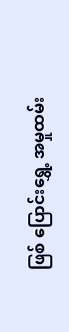ဖြစ် ပြောင်းရွှေ့ အမှုထမ်း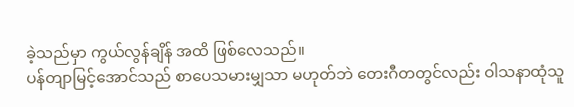ခဲ့သည်မှာ ကွယ်လွန်ချိန် အထိ ဖြစ်လေသည်။
ပန်တျာမြင့်အောင်သည် စာပေသမားမျှသာ မဟုတ်ဘဲ တေးဂီတတွင်လည်း ဝါသနာထုံသူ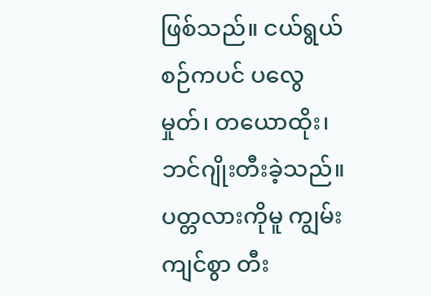ဖြစ်သည်။ ငယ်ရွယ်စဉ်ကပင် ပလွေမှုတ်၊ တယောထိုး၊ ဘင်ဂျိုးတီးခဲ့သည်။ ပတ္တလားကိုမူ ကျွမ်းကျင်စွာ တီး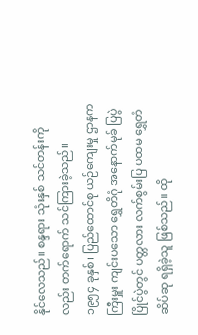နိုင်လေသည်။ စန္ဒရား သုံးနှစ် သင်တန်းကိုလည်း တက်ရောက် သင်ကြားခဲ့သည်။
၁၉၅၄ ခုနှစ်၊ ပြည်ထောင်စု ယဉ်ကျေးမှု ဌာနက ကြီးမှူး ကျင်းပသော ရွှေတိဂုံ အနောက်မုခ် ပြပွဲ ပြိုင်ပွဲတွင် ပတ္တလား လက်စွမ်းပြ ပထမ ရွှေတံဆိပ်ဆု ရရှိခဲ့သူ ဖြစ်သည်။ ထို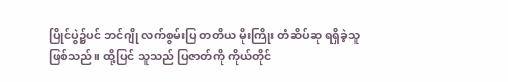ပြိုင်ပွဲ၌ပင် ဘင်ဂျို လက်စွမ်းပြ တတိယ မိုးကြိုး တံဆိပ်ဆု ရရှိခဲ့သူ ဖြစ်သည်။ ထို့ပြင် သူသည် ပြဇာတ်ကို ကိုယ်တိုင်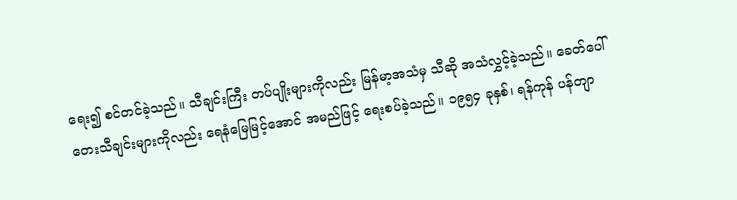ရေး၍ စင်တင်ခဲ့သည်။ သီချင်းကြီး တပ်ပျိုးများကိုလည်း မြန်မာ့အသံမှ သီဆို အသံလွှင့်ခဲ့သည်။ ခေတ်ပေါ် တေးသီချင်းများကိုလည်း ရေနံမြေမြင့်အောင် အမည်ဖြင့် ရေးစပ်ခဲ့သည်။ ၁၉၅၄ ခုနှစ်၊ ရန်ကုန် ပန်တျာ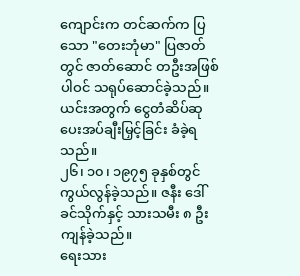ကျောင်းက တင်ဆက်က ပြသော "တေးဘုံမာ" ပြဇာတ်တွင် ဇာတ်ဆောင် တဦးအဖြစ် ပါဝင် သရုပ်ဆောင်ခဲ့သည်။ ယင်းအတွက် ငွေတံဆိပ်ဆု ပေးအပ်ချီးမြှင့်ခြင်း ခံခဲ့ရသည်။
၂၆၊ ၁၀၊ ၁၉၇၅ ခုနှစ်တွင် ကွယ်လွန်ခဲ့သည်။ ဇနီး ဒေါ်ခင်သိုက်နှင့် သားသမီး ၈ ဦး ကျန်ခဲ့သည်။
ရေးသား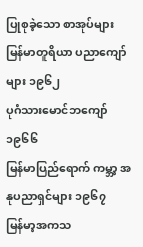ပြုစုခဲ့သော စာအုပ်များ
မြန်မာတူရိယာ ပညာကျော်များ ၁၉၆၂
ပုဂံသားမောင်ဘကျော် ၁၉၆၆
မြန်မာပြည်ရောက် ကမ္ဘာ့ အနုပညာရှင်များ ၁၉၆၇
မြန်မာ့အကသ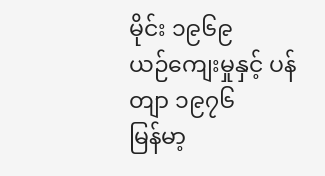မိုင်း ၁၉၆၉
ယဉ်ကျေးမှုနှင့် ပန်တျာ ၁၉၇၆
မြန်မာ့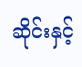ဆိုင်းနှင့်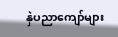နှဲပညာကျော်များ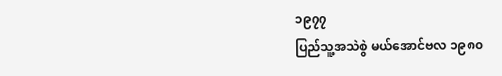၁၉၇၇
ပြည်သူ့အသဲစွဲ မယ်အောင်ဗလ ၁၉၈၀